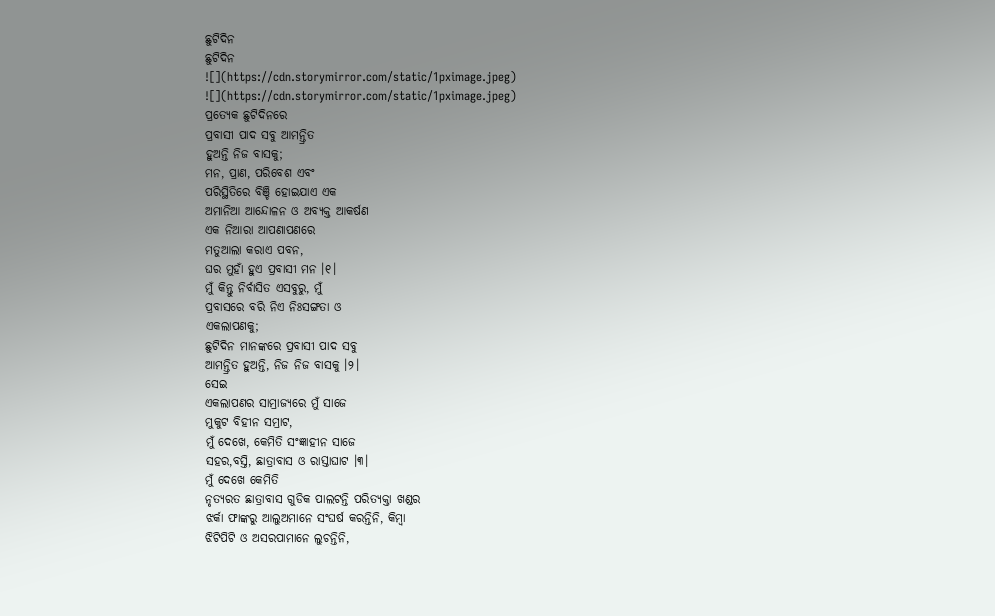ଛୁଟିଦିନ
ଛୁଟିଦିନ
![](https://cdn.storymirror.com/static/1pximage.jpeg)
![](https://cdn.storymirror.com/static/1pximage.jpeg)
ପ୍ରତ୍ୟେକ ଛୁଟିଦିନରେ
ପ୍ରବାସୀ ପାଦ ସବୁ ଆମନ୍ତ୍ରିତ
ହୁଅନ୍ତି ନିଜ ବାସକୁ;
ମନ, ପ୍ରାଣ, ପରିବେଶ ଏବଂ
ପରିସ୍ଥିତିରେ ବିଞ୍ଚି ହୋଇଯାଏ ଏକ
ଅମାନିଆ ଆନ୍ଦୋଳନ ଓ ଅବ୍ୟକ୍ତ ଆକର୍ଷଣ
ଏକ ନିଆରା ଆପଣାପଣରେ
ମତୁଆଲା କରାଏ ପବନ,
ଘର ମୁହାଁ ହୁଏ ପ୍ରବାସୀ ମନ ।୧।
ମୁଁ କିନ୍ତୁ ନିର୍ବାସିତ ଏସବୁରୁ, ମୁଁ
ପ୍ରବାସରେ ବରି ନିଏ ନିଃସଙ୍ଗତା ଓ
ଏକଲାପଣକୁ;
ଛୁଟିଦିନ ମାନଙ୍କରେ ପ୍ରବାସୀ ପାଦ ସବୁ
ଆମନ୍ତ୍ରିତ ହୁଅନ୍ତି, ନିଜ ନିଜ ବାସକୁ ।୨।
ସେଇ
ଏକଲାପଣର ସାମ୍ରାଜ୍ୟରେ ମୁଁ ସାଜେ
ମୁକୁଟ ବିହୀନ ସମ୍ରାଟ,
ମୁଁ ଦେଖେ, କେମିତି ସଂଜ୍ଞାହୀନ ସାଜେ
ସହର,ବସ୍ତି, ଛାତ୍ରାବାସ ଓ ରାସ୍ତାଘାଟ ।୩।
ମୁଁ ଦେଖେ କେମିତି
ନୃତ୍ୟରତ ଛାତ୍ରାବାସ ଗୁଡିକ ପାଲଟନ୍ତି ପରିତ୍ୟକ୍ତା ଖଣ୍ଡର
ଝର୍କା ଫାଙ୍କରୁ ଆଲୁଅମାନେ ସଂଘର୍ଷ କରନ୍ତିନି, କିମ୍ବା
ଝିଟିପିଟି ଓ ଅସରପାମାନେ ଲୁଚନ୍ତିନି,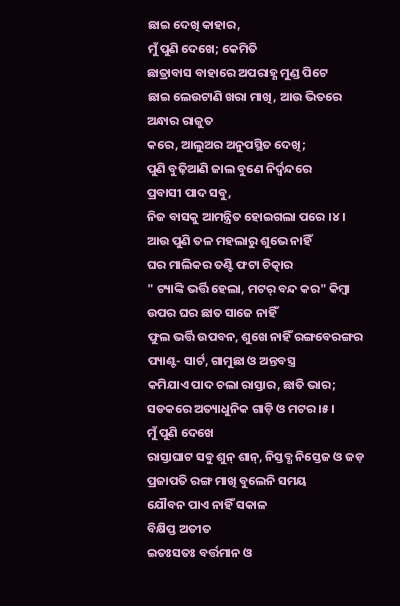ଛାଇ ଦେଖି କାହାର,
ମୁଁ ପୁଣି ଦେଖେ; କେମିତି
ଛାତ୍ରାବାସ ବାହାରେ ଅପରାହ୍ଣ ମୁଣ୍ଡ ପିଟେ
ଛାଇ ଲେଉଟାଣି ଖରା ମାଖି, ଆଉ ଭିତରେ
ଅନ୍ଧାର ରାଜୁତ
କରେ, ଆଲୁଅର ଅନୁପସ୍ଥିତ ଦେଖି;
ପୁଣି ବୁଢ଼ିଆଣି ଜାଲ ବୁଣେ ନିର୍ଦ୍ବନ୍ଦରେ
ପ୍ରବାସୀ ପାଦ ସବୁ,
ନିଜ ବାସକୁ ଆମନ୍ତ୍ରିତ ହୋଇଗଲା ପରେ ।୪।
ଆଉ ପୁଣି ତଳ ମହଲାରୁ ଶୁଭେ ନାହିଁ
ଘର ମାଲିକର ତଣ୍ଟି ଫଟା ଚିତ୍କାର
" ଟ୍ୟାଙ୍କି ଭର୍ତ୍ତି ହେଲା, ମଟର୍ ବନ୍ଦ କର" କିମ୍ବା
ଉପର ଘର ଛାତ ସାଜେ ନାହିଁ
ଫୁଲ ଭର୍ତ୍ତି ଉପବନ, ଶୁଖେ ନାହିଁ ରଙ୍ଗବେରଙ୍ଗର
ପ୍ୟାଣ୍ଟ- ସାର୍ଟ, ଗାମୁଛା ଓ ଅନ୍ତବସ୍ତ୍ର
କମିଯାଏ ପାଦ ଚଲା ରାସ୍ତାର, ଛାତି ଭାର;
ସଡକରେ ଅତ୍ୟାଧୁନିକ ଗାଡ଼ି ଓ ମଟର ।୫।
ମୁଁ ପୁଣି ଦେଖେ
ରାସ୍ତାଘାଟ ସବୁ ଶୁନ୍ ଶାନ୍, ନିସ୍ତବ୍ଧ ନିସ୍ତେଜ ଓ ଜଡ଼
ପ୍ରଜାପତି ରଙ୍ଗ ମାଖି ବୁଲେନି ସମୟ
ଯୌବନ ପାଏ ନାହିଁ ସକାଳ
ବିକ୍ଷିପ୍ତ ଅତୀତ
ଇତଃସତଃ ବର୍ତ୍ତମାନ ଓ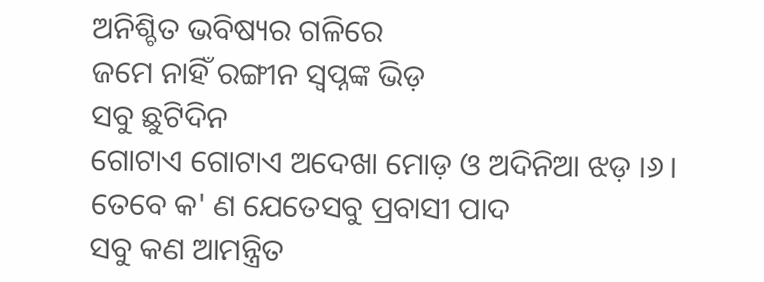ଅନିଶ୍ଚିତ ଭବିଷ୍ୟର ଗଳିରେ
ଜମେ ନାହିଁ ରଙ୍ଗୀନ ସ୍ୱପ୍ନଙ୍କ ଭିଡ଼
ସବୁ ଛୁଟିଦିନ
ଗୋଟାଏ ଗୋଟାଏ ଅଦେଖା ମୋଡ଼ ଓ ଅଦିନିଆ ଝଡ଼ ।୬।
ତେବେ କ' ଣ ଯେତେସବୁ ପ୍ରବାସୀ ପାଦ
ସବୁ କଣ ଆମନ୍ତ୍ରିତ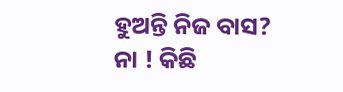ହୁଅନ୍ତି ନିଜ ବାସ?
ନା ! କିଛି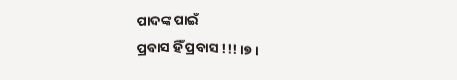ପାଦଙ୍କ ପାଇଁ
ପ୍ରବାସ ହିଁ ପ୍ରବାସ !!! ।୭।